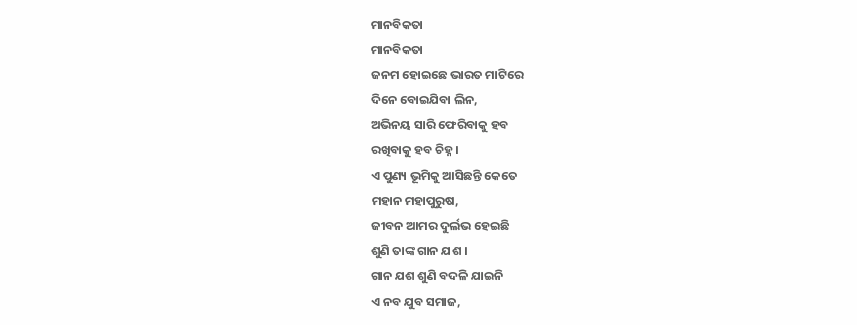ମାନବିକତା
ମାନବିକତା
ଜନମ ହୋଇଛେ ଭାରତ ମାଟିରେ
ଦିନେ ବୋଇଯିବା ଲିନ,
ଅଭିନୟ ସାରି ଫେରିବାକୁ ହବ
ରଖିବାକୁ ହବ ଚିହ୍ନ ।
ଏ ପୁଣ୍ୟ ଭୂମିକୁ ଆସିଛନ୍ତି କେତେ
ମହାନ ମହାପୁରୁଷ,
ଜୀବନ ଆମର ଦୁର୍ଲଭ ହେଇଛି
ଶୁଣି ତାଙ୍କ ଗାନ ଯଶ ।
ଗାନ ଯଶ ଶୁଣି ବଦଳି ଯାଇନି
ଏ ନବ ଯୁବ ସମାଜ,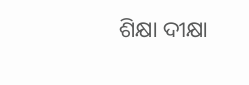ଶିକ୍ଷା ଦୀକ୍ଷା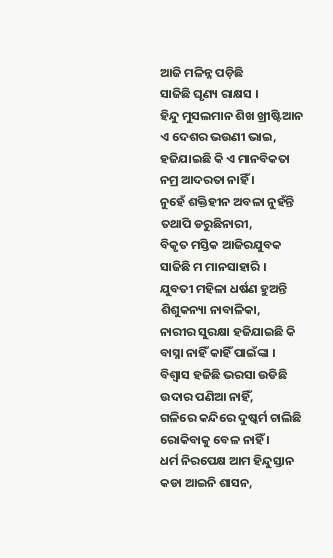ଆଜି ମଳିନ୍ନ ପଡ଼ିଛି
ସାଜିଛି ଘୃଣ୍ୟ ରାକ୍ଷସ ।
ହିନ୍ଦୁ ମୁସଲମାନ ଶିଖ ଖ୍ରୀଷ୍ଟିଆନ
ଏ ଦେଶର ଭଉଣୀ ଭାଇ,
ହଜିଯାଇଛି କି ଏ ମାନବିକତା
ନମ୍ର ଆଦରତା ନାହିଁ ।
ନୁହେଁ ଶକ୍ତିହୀନ ଅବଳା ନୁହଁନ୍ତି
ତଥାପି ଡରୁଛିନାରୀ,
ବିକୃତ ମସ୍ତିକ ଆଜିରଯୁବକ
ସାଜିଛି ମ ମାନସାହାରି ।
ଯୁବତୀ ମହିଳା ଧର୍ଷଣ ହୁଅନ୍ତି
ଶିଶୁକନ୍ୟା ନାବାଳିକା,
ନାରୀର ସୁରକ୍ଷା ହଜିଯାଇଛି କି
ବାସ୍ନା ନାହିଁ କାହିଁ ପାଇଁଙ୍କା ।
ବିଶ୍ୱାସ ହଜିଛି ଭରସା ଉଡିଛି
ଉଦାର ପଣିଆ ନାହିଁ,
ଗଳିରେ କନ୍ଦିରେ ଦୁଷ୍କର୍ମ ଚାଲିଛି
ରୋକିବାକୁ ବେଳ ନାହିଁ ।
ଧର୍ମ ନିରପେକ୍ଷ ଆମ ହିନ୍ଦୁସ୍ତାନ
କଡା ଆଇନି ଶାସନ,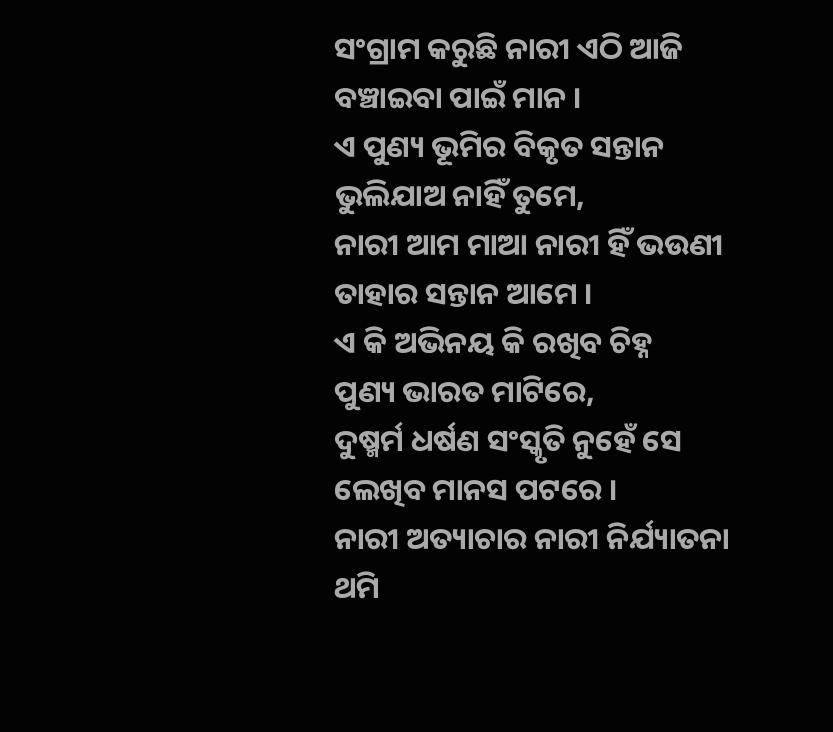ସଂଗ୍ରାମ କରୁଛି ନାରୀ ଏଠି ଆଜି
ବଞ୍ଚାଇବା ପାଇଁ ମାନ ।
ଏ ପୁଣ୍ୟ ଭୂମିର ବିକୃତ ସନ୍ତାନ
ଭୁଲିଯାଅ ନାହିଁ ତୁମେ,
ନାରୀ ଆମ ମାଆ ନାରୀ ହିଁ ଭଉଣୀ
ତାହାର ସନ୍ତାନ ଆମେ ।
ଏ କି ଅଭିନୟ କି ରଖିବ ଚିହ୍ନ
ପୁଣ୍ୟ ଭାରତ ମାଟିରେ,
ଦୁଷ୍ମର୍ମ ଧର୍ଷଣ ସଂସ୍କୃତି ନୁହେଁ ସେ
ଲେଖିବ ମାନସ ପଟରେ ।
ନାରୀ ଅତ୍ୟାଚାର ନାରୀ ନିର୍ଯ୍ୟାତନା
ଥମି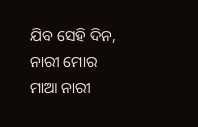ଯିବ ସେହି ଦିନ,
ନାରୀ ମୋର ମାଆ ନାରୀ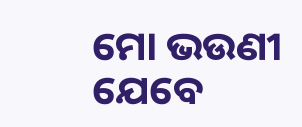ମୋ ଭଉଣୀ
ଯେବେ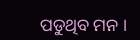ପଡୁଥିବ ମନ ।